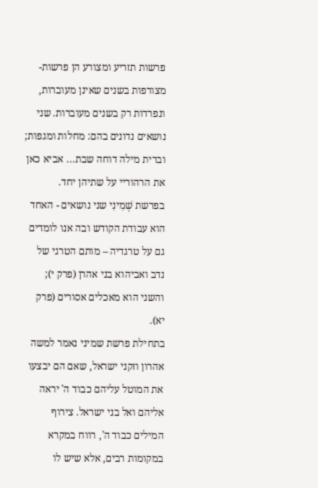פרשות תזריע ומצורע הן פרשות-מצורפות בשנים שאינן מעוברות, ונפרדות רק בשנים מעוברות. שני נושאים נדונים בהם: מחלות ומגפות; וברית מילה דוחה שבת... אביא כאן את הרהוריי על שתיהן יחד.
בפרשת שְׁמִינִי שני נושאים - האחד הוא עבודת הקודש ובה אנו לומדים גם על טרגדיה – מותם הטרגי של נדב ואביהוא בני אהרן (פרק י); והשני הוא מאכלים אסורים (פרק יא).
בתחילת פרשת שמיני נאמר למשה אהרון וזקני ישראל, שאם הם יבצעו את המוטל עליהם כבוד ה' יראה אליהם ואל בני ישראל. צירוף המילים כבוד ה', רווח במקרא במקומות רבים, אלא שיש לו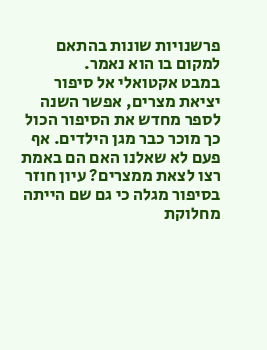פרשנויות שונות בהתאם למקום בו הוא נאמר.
במבט אקטואלי אל סיפור יציאת מצרים, אפשר השנה לספר מחדש את הסיפור הכול כך מוכר כבר מגן הילדים. אף פעם לא שאלנו האם הם באמת רצו לצאת ממצרים? עיון חוזר בסיפור מגלה כי גם שם הייתה מחלוקת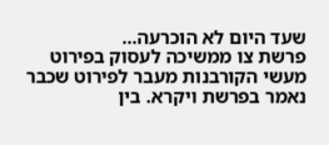שעד היום לא הוכרעה...
פרשת צו ממשיכה לעסוק בפירוט מעשי הקורבנות מעבר לפירוט שכבר נאמר בפרשת ויקרא. בין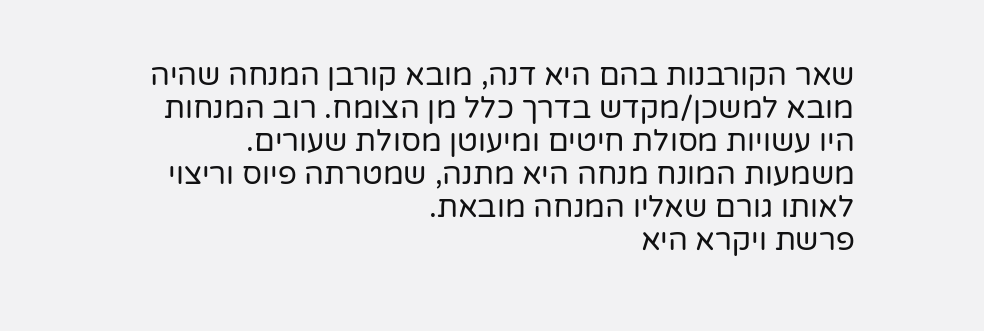שאר הקורבנות בהם היא דנה, מובא קורבן המנחה שהיה מובא למשכן/מקדש בדרך כלל מן הצומח. רוב המנחות היו עשויות מסולת חיטים ומיעוטן מסולת שעורים. משמעות המונח מנחה היא מתנה, שמטרתה פיוס וריצוי לאותו גורם שאליו המנחה מובאת.
פרשת ויקרא היא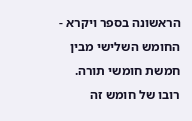הראשונה בספר ויקרא - החומש השלישי מבין חמשת חומשי תורה. רובו של חומש זה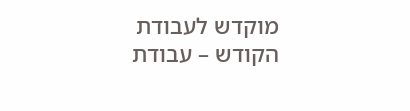מוקדש לעבודת הקודש – עבודת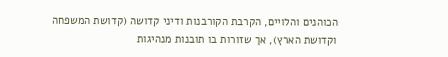הכוהנים והלויים, הקרבת הקורבנות ודיני קדושה (קדושת המשפחה וקדושת הארץ), אך שזורות בו תובנות מנהיגות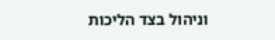וניהול בצד הליכות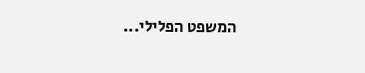המשפט הפלילי...